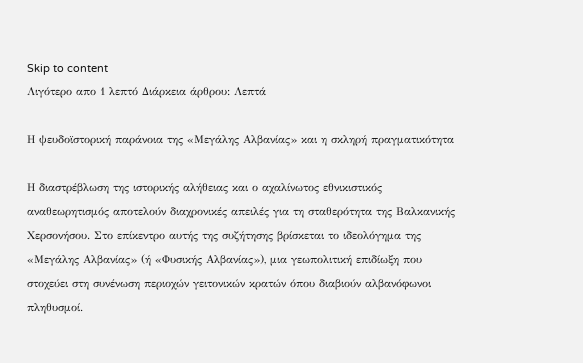Skip to content
Λιγότερο απο 1 λεπτό Διάρκεια άρθρου: Λεπτά

Η ψευδοϊστορική παράνοια της «Μεγάλης Αλβανίας» και η σκληρή πραγματικότητα

Η διαστρέβλωση της ιστορικής αλήθειας και ο αχαλίνωτος εθνικιστικός αναθεωρητισμός αποτελούν διαχρονικές απειλές για τη σταθερότητα της Βαλκανικής Χερσονήσου. Στο επίκεντρο αυτής της συζήτησης βρίσκεται το ιδεολόγημα της «Μεγάλης Αλβανίας» (ή «Φυσικής Αλβανίας»), μια γεωπολιτική επιδίωξη που στοχεύει στη συνένωση περιοχών γειτονικών κρατών όπου διαβιούν αλβανόφωνοι πληθυσμοί.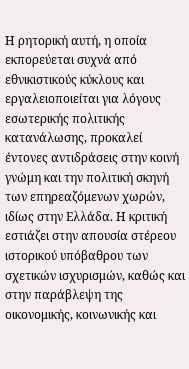Η ρητορική αυτή, η οποία εκπορεύεται συχνά από εθνικιστικούς κύκλους και εργαλειοποιείται για λόγους εσωτερικής πολιτικής κατανάλωσης, προκαλεί έντονες αντιδράσεις στην κοινή γνώμη και την πολιτική σκηνή των επηρεαζόμενων χωρών, ιδίως στην Ελλάδα. Η κριτική εστιάζει στην απουσία στέρεου ιστορικού υπόβαθρου των σχετικών ισχυρισμών, καθώς και στην παράβλεψη της οικονομικής, κοινωνικής και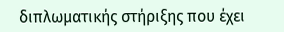διπλωματικής στήριξης που έχει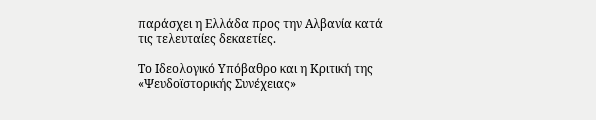παράσχει η Ελλάδα προς την Αλβανία κατά τις τελευταίες δεκαετίες.

Το Ιδεολογικό Υπόβαθρο και η Κριτική της «Ψευδοϊστορικής Συνέχειας»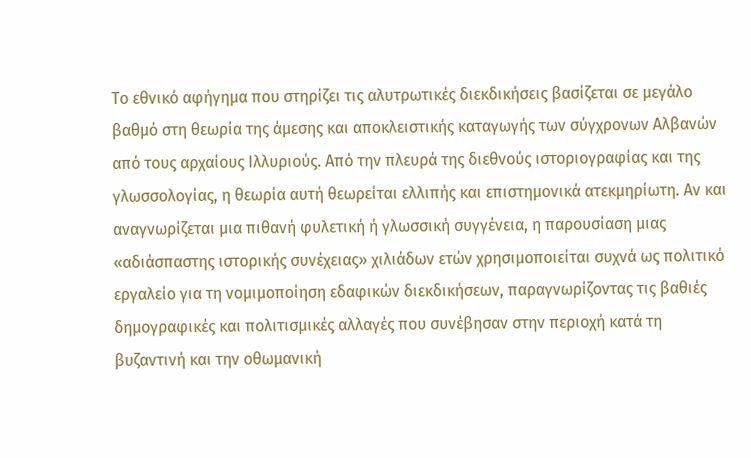Το εθνικό αφήγημα που στηρίζει τις αλυτρωτικές διεκδικήσεις βασίζεται σε μεγάλο βαθμό στη θεωρία της άμεσης και αποκλειστικής καταγωγής των σύγχρονων Αλβανών από τους αρχαίους Ιλλυριούς. Από την πλευρά της διεθνούς ιστοριογραφίας και της γλωσσολογίας, η θεωρία αυτή θεωρείται ελλιπής και επιστημονικά ατεκμηρίωτη. Αν και αναγνωρίζεται μια πιθανή φυλετική ή γλωσσική συγγένεια, η παρουσίαση μιας «αδιάσπαστης ιστορικής συνέχειας» χιλιάδων ετών χρησιμοποιείται συχνά ως πολιτικό εργαλείο για τη νομιμοποίηση εδαφικών διεκδικήσεων, παραγνωρίζοντας τις βαθιές δημογραφικές και πολιτισμικές αλλαγές που συνέβησαν στην περιοχή κατά τη βυζαντινή και την οθωμανική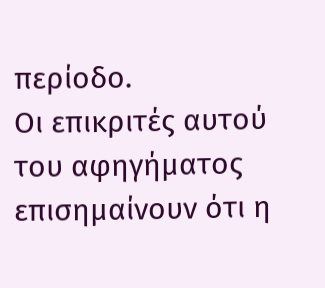περίοδο.
Οι επικριτές αυτού του αφηγήματος επισημαίνουν ότι η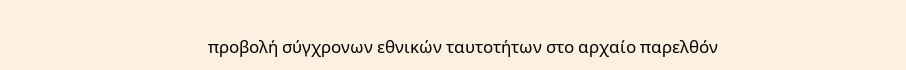προβολή σύγχρονων εθνικών ταυτοτήτων στο αρχαίο παρελθόν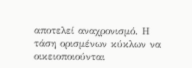αποτελεί αναχρονισμό. Η τάση ορισμένων κύκλων να οικειοποιούνται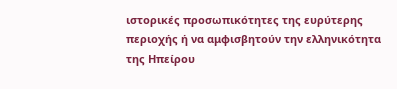ιστορικές προσωπικότητες της ευρύτερης περιοχής ή να αμφισβητούν την ελληνικότητα της Ηπείρου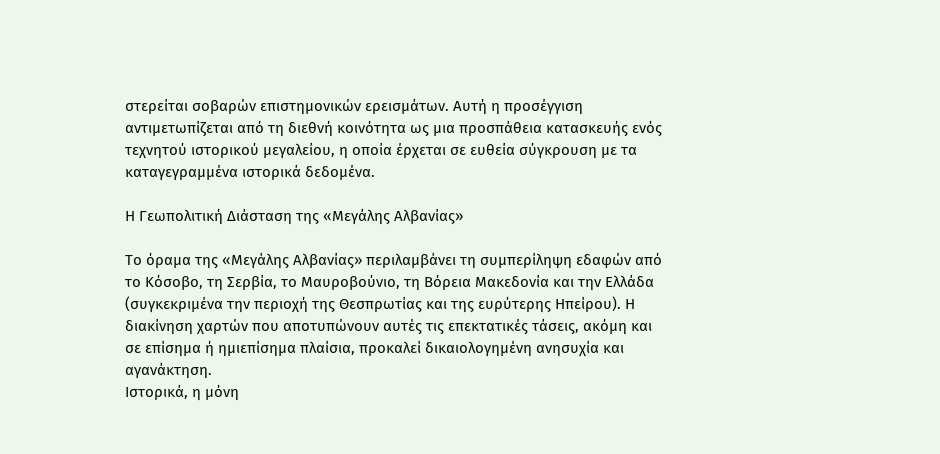στερείται σοβαρών επιστημονικών ερεισμάτων. Αυτή η προσέγγιση αντιμετωπίζεται από τη διεθνή κοινότητα ως μια προσπάθεια κατασκευής ενός τεχνητού ιστορικού μεγαλείου, η οποία έρχεται σε ευθεία σύγκρουση με τα καταγεγραμμένα ιστορικά δεδομένα.

Η Γεωπολιτική Διάσταση της «Μεγάλης Αλβανίας»

Το όραμα της «Μεγάλης Αλβανίας» περιλαμβάνει τη συμπερίληψη εδαφών από το Κόσοβο, τη Σερβία, το Μαυροβούνιο, τη Βόρεια Μακεδονία και την Ελλάδα (συγκεκριμένα την περιοχή της Θεσπρωτίας και της ευρύτερης Ηπείρου). Η διακίνηση χαρτών που αποτυπώνουν αυτές τις επεκτατικές τάσεις, ακόμη και σε επίσημα ή ημιεπίσημα πλαίσια, προκαλεί δικαιολογημένη ανησυχία και αγανάκτηση.
Ιστορικά, η μόνη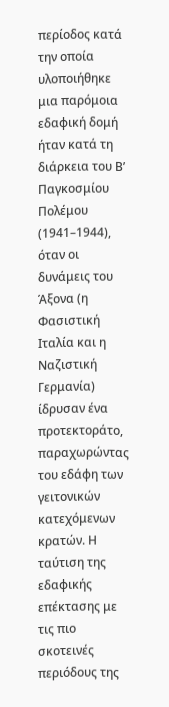περίοδος κατά την οποία υλοποιήθηκε μια παρόμοια εδαφική δομή ήταν κατά τη διάρκεια του Β’ Παγκοσμίου Πολέμου (1941–1944), όταν οι δυνάμεις του Άξονα (η Φασιστική Ιταλία και η Ναζιστική Γερμανία) ίδρυσαν ένα προτεκτοράτο, παραχωρώντας του εδάφη των γειτονικών κατεχόμενων κρατών. Η ταύτιση της εδαφικής επέκτασης με τις πιο σκοτεινές περιόδους της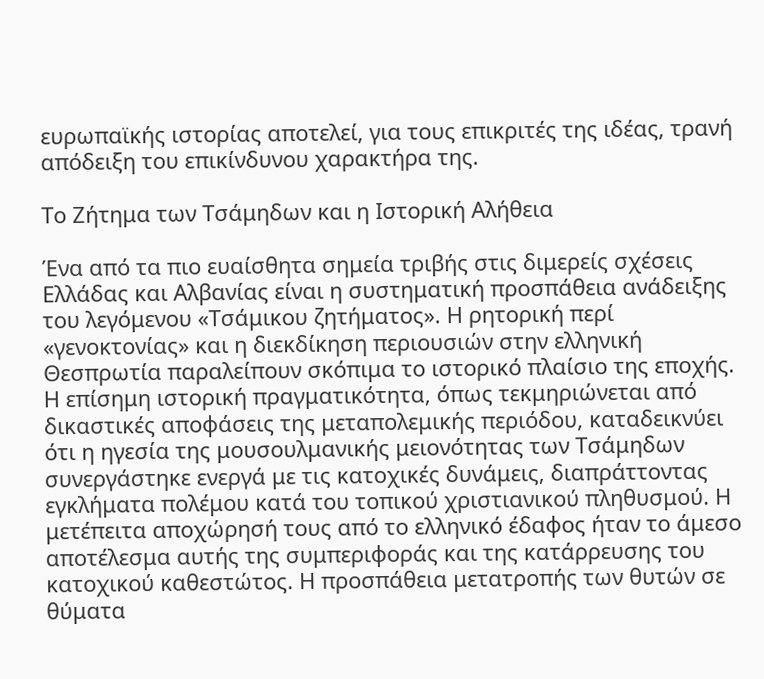ευρωπαϊκής ιστορίας αποτελεί, για τους επικριτές της ιδέας, τρανή απόδειξη του επικίνδυνου χαρακτήρα της.

Το Ζήτημα των Τσάμηδων και η Ιστορική Αλήθεια

Ένα από τα πιο ευαίσθητα σημεία τριβής στις διμερείς σχέσεις Ελλάδας και Αλβανίας είναι η συστηματική προσπάθεια ανάδειξης του λεγόμενου «Τσάμικου ζητήματος». Η ρητορική περί «γενοκτονίας» και η διεκδίκηση περιουσιών στην ελληνική Θεσπρωτία παραλείπουν σκόπιμα το ιστορικό πλαίσιο της εποχής.
Η επίσημη ιστορική πραγματικότητα, όπως τεκμηριώνεται από δικαστικές αποφάσεις της μεταπολεμικής περιόδου, καταδεικνύει ότι η ηγεσία της μουσουλμανικής μειονότητας των Τσάμηδων συνεργάστηκε ενεργά με τις κατοχικές δυνάμεις, διαπράττοντας εγκλήματα πολέμου κατά του τοπικού χριστιανικού πληθυσμού. Η μετέπειτα αποχώρησή τους από το ελληνικό έδαφος ήταν το άμεσο αποτέλεσμα αυτής της συμπεριφοράς και της κατάρρευσης του κατοχικού καθεστώτος. Η προσπάθεια μετατροπής των θυτών σε θύματα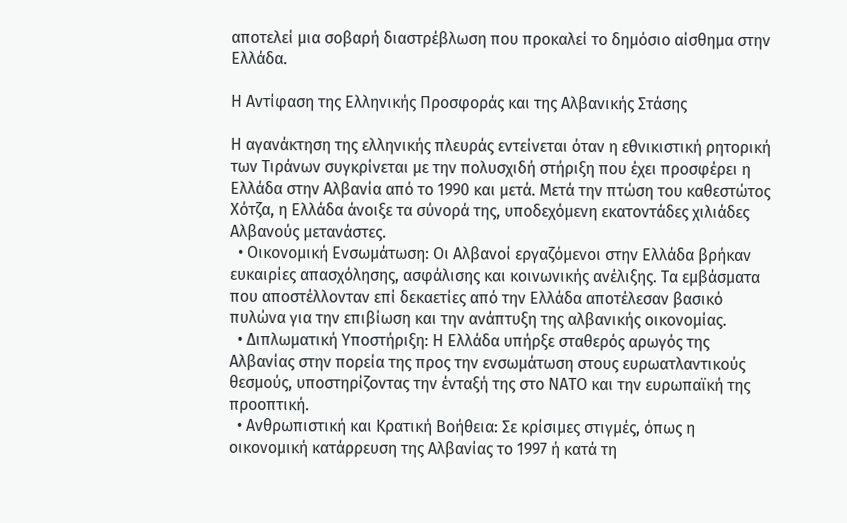αποτελεί μια σοβαρή διαστρέβλωση που προκαλεί το δημόσιο αίσθημα στην Ελλάδα.

Η Αντίφαση της Ελληνικής Προσφοράς και της Αλβανικής Στάσης

Η αγανάκτηση της ελληνικής πλευράς εντείνεται όταν η εθνικιστική ρητορική των Τιράνων συγκρίνεται με την πολυσχιδή στήριξη που έχει προσφέρει η Ελλάδα στην Αλβανία από το 1990 και μετά. Μετά την πτώση του καθεστώτος Χότζα, η Ελλάδα άνοιξε τα σύνορά της, υποδεχόμενη εκατοντάδες χιλιάδες Αλβανούς μετανάστες.
  • Οικονομική Ενσωμάτωση: Οι Αλβανοί εργαζόμενοι στην Ελλάδα βρήκαν ευκαιρίες απασχόλησης, ασφάλισης και κοινωνικής ανέλιξης. Τα εμβάσματα που αποστέλλονταν επί δεκαετίες από την Ελλάδα αποτέλεσαν βασικό πυλώνα για την επιβίωση και την ανάπτυξη της αλβανικής οικονομίας.
  • Διπλωματική Υποστήριξη: Η Ελλάδα υπήρξε σταθερός αρωγός της Αλβανίας στην πορεία της προς την ενσωμάτωση στους ευρωατλαντικούς θεσμούς, υποστηρίζοντας την ένταξή της στο ΝΑΤΟ και την ευρωπαϊκή της προοπτική.
  • Ανθρωπιστική και Κρατική Βοήθεια: Σε κρίσιμες στιγμές, όπως η οικονομική κατάρρευση της Αλβανίας το 1997 ή κατά τη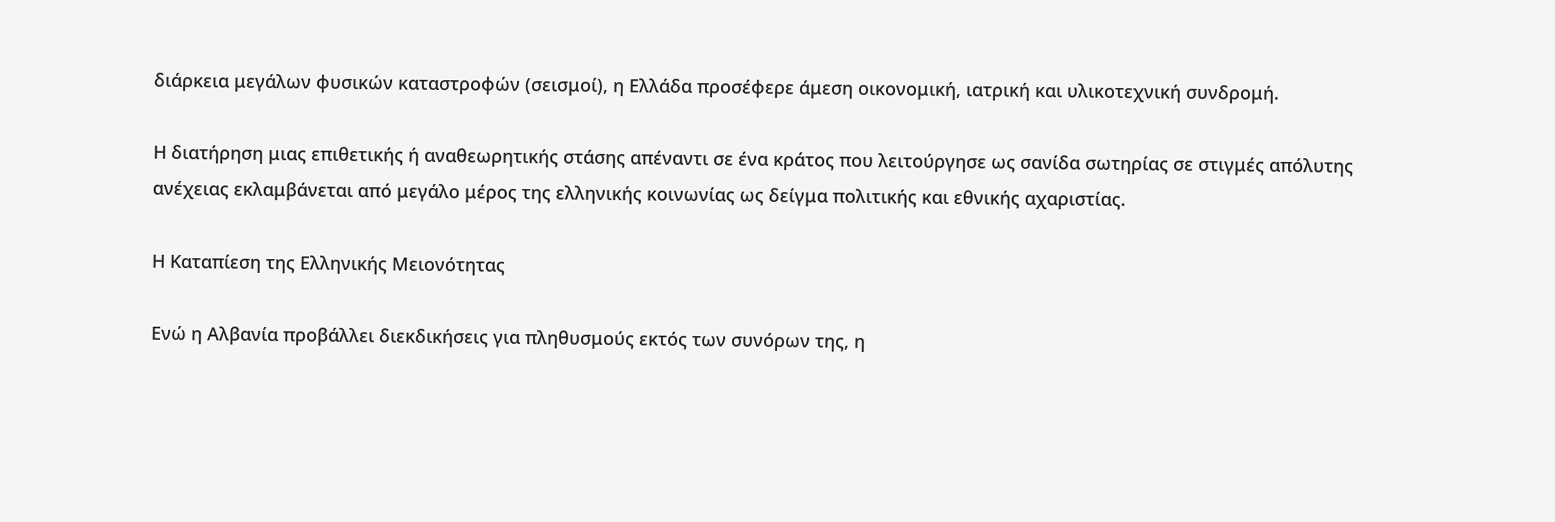διάρκεια μεγάλων φυσικών καταστροφών (σεισμοί), η Ελλάδα προσέφερε άμεση οικονομική, ιατρική και υλικοτεχνική συνδρομή.

Η διατήρηση μιας επιθετικής ή αναθεωρητικής στάσης απέναντι σε ένα κράτος που λειτούργησε ως σανίδα σωτηρίας σε στιγμές απόλυτης ανέχειας εκλαμβάνεται από μεγάλο μέρος της ελληνικής κοινωνίας ως δείγμα πολιτικής και εθνικής αχαριστίας.

Η Καταπίεση της Ελληνικής Μειονότητας

Ενώ η Αλβανία προβάλλει διεκδικήσεις για πληθυσμούς εκτός των συνόρων της, η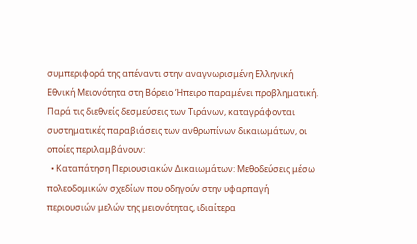συμπεριφορά της απέναντι στην αναγνωρισμένη Ελληνική Εθνική Μειονότητα στη Βόρειο Ήπειρο παραμένει προβληματική. Παρά τις διεθνείς δεσμεύσεις των Τιράνων, καταγράφονται συστηματικές παραβιάσεις των ανθρωπίνων δικαιωμάτων, οι οποίες περιλαμβάνουν:
  • Καταπάτηση Περιουσιακών Δικαιωμάτων: Μεθοδεύσεις μέσω πολεοδομικών σχεδίων που οδηγούν στην υφαρπαγή περιουσιών μελών της μειονότητας, ιδιαίτερα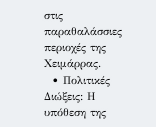στις παραθαλάσσιες περιοχές της Χειμάρρας.
  • Πολιτικές Διώξεις: Η υπόθεση της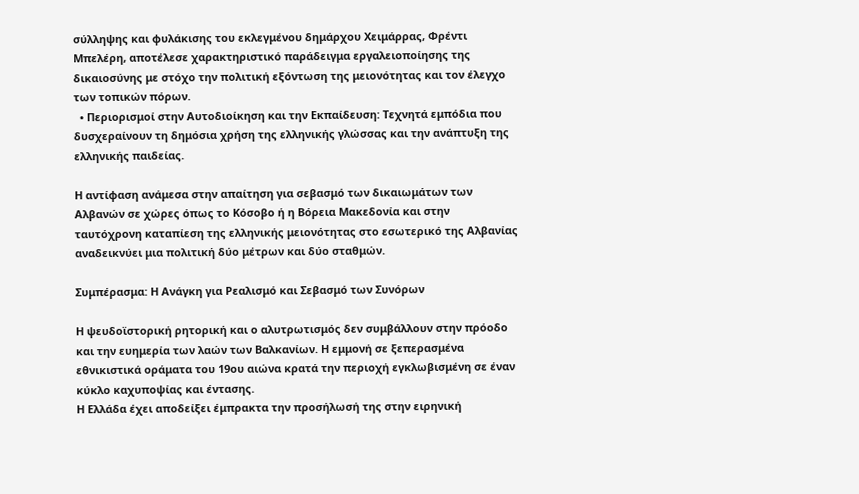σύλληψης και φυλάκισης του εκλεγμένου δημάρχου Χειμάρρας, Φρέντι Μπελέρη, αποτέλεσε χαρακτηριστικό παράδειγμα εργαλειοποίησης της δικαιοσύνης με στόχο την πολιτική εξόντωση της μειονότητας και τον έλεγχο των τοπικών πόρων.
  • Περιορισμοί στην Αυτοδιοίκηση και την Εκπαίδευση: Τεχνητά εμπόδια που δυσχεραίνουν τη δημόσια χρήση της ελληνικής γλώσσας και την ανάπτυξη της ελληνικής παιδείας.

Η αντίφαση ανάμεσα στην απαίτηση για σεβασμό των δικαιωμάτων των Αλβανών σε χώρες όπως το Κόσοβο ή η Βόρεια Μακεδονία και στην ταυτόχρονη καταπίεση της ελληνικής μειονότητας στο εσωτερικό της Αλβανίας αναδεικνύει μια πολιτική δύο μέτρων και δύο σταθμών.

Συμπέρασμα: Η Ανάγκη για Ρεαλισμό και Σεβασμό των Συνόρων

Η ψευδοϊστορική ρητορική και ο αλυτρωτισμός δεν συμβάλλουν στην πρόοδο και την ευημερία των λαών των Βαλκανίων. Η εμμονή σε ξεπερασμένα εθνικιστικά οράματα του 19ου αιώνα κρατά την περιοχή εγκλωβισμένη σε έναν κύκλο καχυποψίας και έντασης.
Η Ελλάδα έχει αποδείξει έμπρακτα την προσήλωσή της στην ειρηνική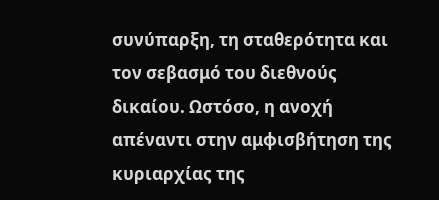συνύπαρξη, τη σταθερότητα και τον σεβασμό του διεθνούς δικαίου. Ωστόσο, η ανοχή απέναντι στην αμφισβήτηση της κυριαρχίας της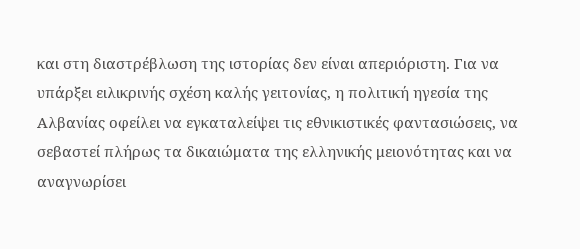και στη διαστρέβλωση της ιστορίας δεν είναι απεριόριστη. Για να υπάρξει ειλικρινής σχέση καλής γειτονίας, η πολιτική ηγεσία της Αλβανίας οφείλει να εγκαταλείψει τις εθνικιστικές φαντασιώσεις, να σεβαστεί πλήρως τα δικαιώματα της ελληνικής μειονότητας και να αναγνωρίσει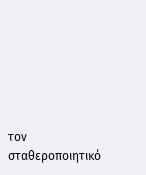τον σταθεροποιητικό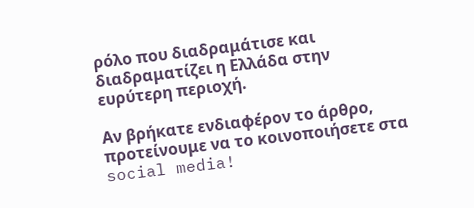ρόλο που διαδραμάτισε και διαδραματίζει η Ελλάδα στην ευρύτερη περιοχή.

Αν βρήκατε ενδιαφέρον το άρθρο, προτείνουμε να το κοινοποιήσετε στα social media!